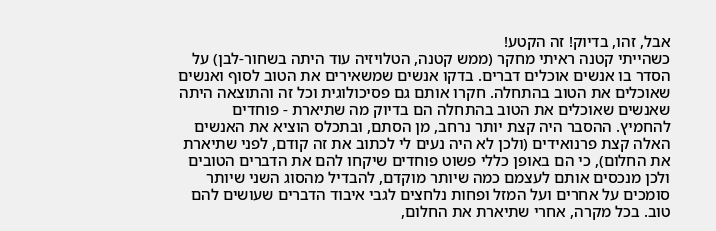אבל, זהו, בדיוק! זה הקטע!
כשהייתי קטנה ראיתי מחקר (ממש קטנה, הטלויזיה עוד היתה בשחור-לבן) על הסדר בו אנשים אוכלים דברים. בדקו אנשים שמשאירים את הטוב לסוף ואנשים שאוכלים את הטוב בהתחלה. חקרו אותם גם פסיכולוגית וכל זה והתוצאה היתה שאנשים שאוכלים את הטוב בהתחלה הם בדיוק מה שתיארת - פוחדים להחמיץ. ההסבר היה קצת יותר נרחב, מן הסתם, ובתכלס הוציא את האנשים האלה קצת פרנואידים (ולכן לא היה נעים לי לכתוב את זה קודם, לפני שתיארת את החלום), כי הם באופן כללי פשוט פוחדים שיקחו להם את הדברים הטובים ולכן מנכסים אותם לעצמם כמה שיותר מוקדם, להבדיל מהסוג השני שיותר סומכים על אחרים ועל המזל ופחות נלחצים לגבי איבוד הדברים שעושים להם טוב. בכל מקרה, אחרי שתיארת את החלום,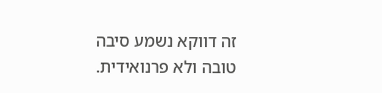זה דווקא נשמע סיבה טובה ולא פרנואידית.